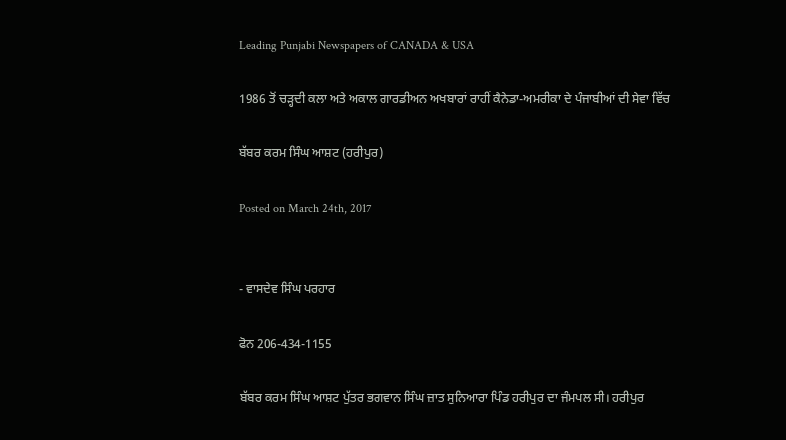Leading Punjabi Newspapers of CANADA & USA

1986 ਤੋਂ ਚੜ੍ਹਦੀ ਕਲਾ ਅਤੇ ਅਕਾਲ ਗਾਰਡੀਅਨ ਅਖਬਾਰਾਂ ਰਾਹੀਂ ਕੈਨੇਡਾ-ਅਮਰੀਕਾ ਦੇ ਪੰਜਾਬੀਆਂ ਦੀ ਸੇਵਾ ਵਿੱਚ

ਬੱਬਰ ਕਰਮ ਸਿੰਘ ਆਸ਼ਟ (ਹਰੀਪੁਰ)

Posted on March 24th, 2017


- ਵਾਸਦੇਵ ਸਿੰਘ ਪਰਹਾਰ

ਫੋਨ 206-434-1155

ਬੱਬਰ ਕਰਮ ਸਿੰਘ ਆਸ਼ਟ ਪੁੱਤਰ ਭਗਵਾਨ ਸਿੰਘ ਜ਼ਾਤ ਸੁਨਿਆਰਾ ਪਿੰਡ ਹਰੀਪੁਰ ਦਾ ਜੰਮਪਲ ਸੀ। ਹਰੀਪੁਰ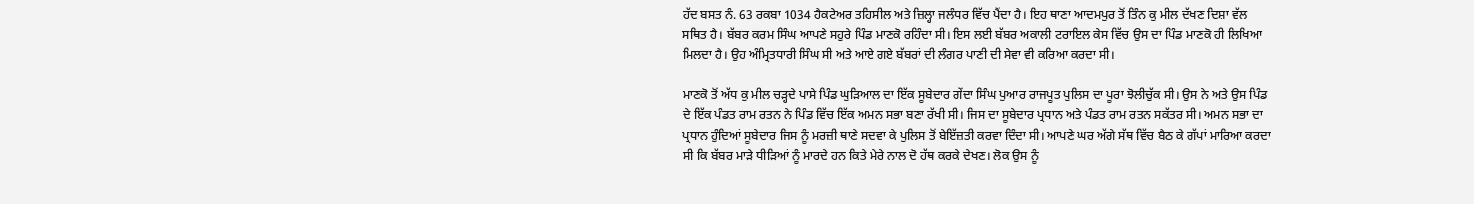ਹੱਦ ਬਸਤ ਨੰ. 63 ਰਕਬਾ 1034 ਹੈਕਟੇਅਰ ਤਹਿਸੀਲ ਅਤੇ ਜ਼ਿਲ੍ਹਾ ਜਲੰਧਰ ਵਿੱਚ ਪੈਂਦਾ ਹੈ। ਇਹ ਥਾਣਾ ਆਦਮਪੁਰ ਤੋਂ ਤਿੰਨ ਕੁ ਮੀਲ ਦੱਖਣ ਦਿਸ਼ਾ ਵੱਲ ਸਥਿਤ ਹੈ। ਬੱਬਰ ਕਰਮ ਸਿੰਘ ਆਪਣੇ ਸਹੁਰੇ ਪਿੰਡ ਮਾਣਕੋ ਰਹਿੰਦਾ ਸੀ। ਇਸ ਲਈ ਬੱਬਰ ਅਕਾਲੀ ਟਰਾਇਲ ਕੇਸ ਵਿੱਚ ਉਸ ਦਾ ਪਿੰਡ ਮਾਣਕੋ ਹੀ ਲਿਖਿਆ ਮਿਲਦਾ ਹੈ। ਉਹ ਅੰਮ੍ਰਿਤਧਾਰੀ ਸਿੰਘ ਸੀ ਅਤੇ ਆਏ ਗਏ ਬੱਬਰਾਂ ਦੀ ਲੰਗਰ ਪਾਣੀ ਦੀ ਸੇਵਾ ਵੀ ਕਰਿਆ ਕਰਦਾ ਸੀ।

ਮਾਣਕੋ ਤੋਂ ਅੱਧ ਕੁ ਮੀਲ ਚੜ੍ਹਦੇ ਪਾਸੇ ਪਿੰਡ ਘੁੜਿਆਲ ਦਾ ਇੱਕ ਸੂਬੇਦਾਰ ਗੇਂਦਾ ਸਿੰਘ ਪੁਆਰ ਰਾਜਪੂਤ ਪੁਲਿਸ ਦਾ ਪੂਰਾ ਝੋਲੀਚੁੱਕ ਸੀ। ਉਸ ਨੇ ਅਤੇ ਉਸ ਪਿੰਡ ਦੇ ਇੱਕ ਪੰਡਤ ਰਾਮ ਰਤਨ ਨੇ ਪਿੰਡ ਵਿੱਚ ਇੱਕ ਅਮਨ ਸਭਾ ਬਣਾ ਰੱਖੀ ਸੀ। ਜਿਸ ਦਾ ਸੂਬੇਦਾਰ ਪ੍ਰਧਾਨ ਅਤੇ ਪੰਡਤ ਰਾਮ ਰਤਨ ਸਕੱਤਰ ਸੀ। ਅਮਨ ਸਭਾ ਦਾ ਪ੍ਰਧਾਨ ਹੁੰਦਿਆਂ ਸੂਬੇਦਾਰ ਜਿਸ ਨੂੰ ਮਰਜ਼ੀ ਥਾਣੇ ਸਦਵਾ ਕੇ ਪੁਲਿਸ ਤੋਂ ਬੇਇੱਜ਼ਤੀ ਕਰਵਾ ਦਿੰਦਾ ਸੀ। ਆਪਣੇ ਘਰ ਅੱਗੇ ਸੱਥ ਵਿੱਚ ਬੈਠ ਕੇ ਗੱਪਾਂ ਮਾਰਿਆ ਕਰਦਾ ਸੀ ਕਿ ਬੱਬਰ ਮਾੜੇ ਧੀੜਿਆਂ ਨੂੰ ਮਾਰਦੇ ਹਨ ਕਿਤੇ ਮੇਰੇ ਨਾਲ ਦੋ ਹੱਥ ਕਰਕੇ ਦੇਖਣ। ਲੋਕ ਉਸ ਨੂੰ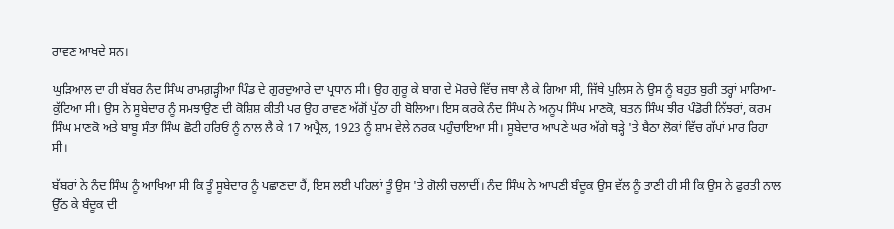ਰਾਵਣ ਆਖਦੇ ਸਨ।

ਘੁੜਿਆਲ ਦਾ ਹੀ ਬੱਬਰ ਨੰਦ ਸਿੰਘ ਰਾਮਗ਼ੜ੍ਹੀਆ ਪਿੰਡ ਦੇ ਗੁਰਦੁਆਰੇ ਦਾ ਪ੍ਰਧਾਨ ਸੀ। ਉਹ ਗੁਰੂ ਕੇ ਬਾਗ ਦੇ ਮੋਰਚੇ ਵਿੱਚ ਜਥਾ ਲੈ ਕੇ ਗਿਆ ਸੀ, ਜਿੱਥੇ ਪੁਲਿਸ ਨੇ ਉਸ ਨੂੰ ਬਹੁਤ ਬੁਰੀ ਤਰ੍ਹਾਂ ਮਾਰਿਆ-ਕੁੱਟਿਆ ਸੀ। ਉਸ ਨੇ ਸੂਬੇਦਾਰ ਨੂੰ ਸਮਝਾਉਣ ਦੀ ਕੋਸ਼ਿਸ਼ ਕੀਤੀ ਪਰ ਉਹ ਰਾਵਣ ਅੱਗੋਂ ਪੁੱਠਾ ਹੀ ਬੋਲਿਆ। ਇਸ ਕਰਕੇ ਨੰਦ ਸਿੰਘ ਨੇ ਅਨੂਪ ਸਿੰਘ ਮਾਣਕੋ, ਬਤਨ ਸਿੰਘ ਝੀਰ ਪੰਡੋਰੀ ਨਿੱਝਰਾਂ, ਕਰਮ ਸਿੰਘ ਮਾਣਕੋ ਅਤੇ ਬਾਬੂ ਸੰਤਾ ਸਿੰਘ ਛੋਟੀ ਹਰਿਓਂ ਨੂੰ ਨਾਲ ਲੈ ਕੇ 17 ਅਪ੍ਰੈਲ, 1923 ਨੂੰ ਸ਼ਾਮ ਵੇਲੇ ਨਰਕ ਪਹੁੰਚਾਇਆ ਸੀ। ਸੂਬੇਦਾਰ ਆਪਣੇ ਘਰ ਅੱਗੇ ਥੜ੍ਹੇ 'ਤੇ ਬੈਠਾ ਲੋਕਾਂ ਵਿੱਚ ਗੱਪਾਂ ਮਾਰ ਰਿਹਾ ਸੀ।

ਬੱਬਰਾਂ ਨੇ ਨੰਦ ਸਿੰਘ ਨੂੰ ਆਖਿਆ ਸੀ ਕਿ ਤੂੰ ਸੂਬੇਦਾਰ ਨੂੰ ਪਛਾਣਦਾ ਹੈਂ, ਇਸ ਲਈ ਪਹਿਲਾਂ ਤੂੰ ਉਸ 'ਤੇ ਗੋਲੀ ਚਲਾਦੀਂ। ਨੰਦ ਸਿੰਘ ਨੇ ਆਪਣੀ ਬੰਦੂਕ ਉਸ ਵੱਲ ਨੂੰ ਤਾਣੀ ਹੀ ਸੀ ਕਿ ਉਸ ਨੇ ਫੁਰਤੀ ਨਾਲ ਉੱਠ ਕੇ ਬੰਦੂਕ ਦੀ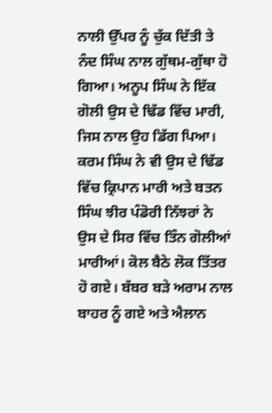ਨਾਲੀ ਉੱਪਰ ਨੂੰ ਚੁੱਕ ਦਿੱਤੀ ਤੇ ਨੰਦ ਸਿੰਘ ਨਾਲ ਗੁੱਥਮ-ਗੁੱਥਾ ਹੋ ਗਿਆ। ਅਨੂਪ ਸਿੰਘ ਨੇ ਇੱਕ ਗੋਲੀ ਉਸ ਦੇ ਢਿੱਡ ਵਿੱਚ ਮਾਰੀ, ਜਿਸ ਨਾਲ ਉਹ ਡਿੱਗ ਪਿਆ। ਕਰਮ ਸਿੰਘ ਨੇ ਵੀ ਉਸ ਦੇ ਢਿੱਡ ਵਿੱਚ ਕ੍ਰਿਪਾਨ ਮਾਰੀ ਅਤੇ ਬਤਨ ਸਿੰਘ ਝੀਰ ਪੰਡੋਰੀ ਨਿੱਝਰਾਂ ਨੇ ਉਸ ਦੇ ਸਿਰ ਵਿੱਚ ਤਿੰਨ ਗੋਲੀਆਂ ਮਾਰੀਆਂ। ਕੋਲ ਬੈਠੇ ਲੋਕ ਤਿੱਤਰ ਹੋ ਗਏ। ਬੱਬਰ ਬੜੇ ਅਰਾਮ ਨਾਲ ਬਾਹਰ ਨੂੰ ਗਏ ਅਤੇ ਐਲਾਨ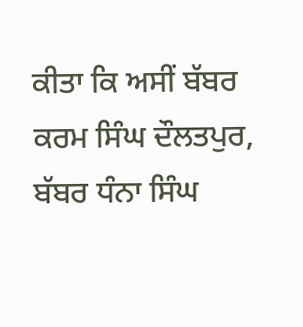ਕੀਤਾ ਕਿ ਅਸੀਂ ਬੱਬਰ ਕਰਮ ਸਿੰਘ ਦੌਲਤਪੁਰ, ਬੱਬਰ ਧੰਨਾ ਸਿੰਘ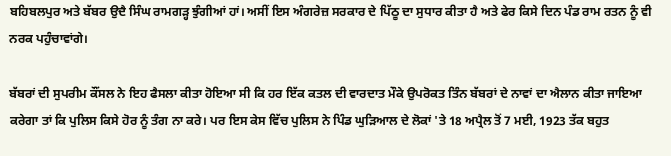ਬਹਿਬਲਪੁਰ ਅਤੇ ਬੱਬਰ ਉਦੈ ਸਿੰਘ ਰਾਮਗੜ੍ਹ ਝੁੰਗੀਆਂ ਹਾਂ। ਅਸੀਂ ਇਸ ਅੰਗਰੇਜ਼ ਸਰਕਾਰ ਦੇ ਪਿੱਠੂ ਦਾ ਸੁਧਾਰ ਕੀਤਾ ਹੈ ਅਤੇ ਫੇਰ ਕਿਸੇ ਦਿਨ ਪੰਡ ਰਾਮ ਰਤਨ ਨੂੰ ਵੀ ਨਰਕ ਪਹੁੰਚਾਵਾਂਗੇ।

ਬੱਬਰਾਂ ਦੀ ਸੁਪਰੀਮ ਕੌਂਸਲ ਨੇ ਇਹ ਫੈਸਲਾ ਕੀਤਾ ਹੋਇਆ ਸੀ ਕਿ ਹਰ ਇੱਕ ਕਤਲ ਦੀ ਵਾਰਦਾਤ ਮੌਕੇ ਉਪਰੋਕਤ ਤਿੰਨ ਬੱਬਰਾਂ ਦੇ ਨਾਵਾਂ ਦਾ ਐਲਾਨ ਕੀਤਾ ਜਾਇਆ ਕਰੇਗਾ ਤਾਂ ਕਿ ਪੁਲਿਸ ਕਿਸੇ ਹੋਰ ਨੂੰ ਤੰਗ ਨਾ ਕਰੇ। ਪਰ ਇਸ ਕੇਸ ਵਿੱਚ ਪੁਲਿਸ ਨੇ ਪਿੰਡ ਘੁੜਿਆਲ ਦੇ ਲੋਕਾਂ 'ਤੇ 18 ਅਪ੍ਰੈਲ ਤੋਂ 7 ਮਈ, 1923 ਤੱਕ ਬਹੁਤ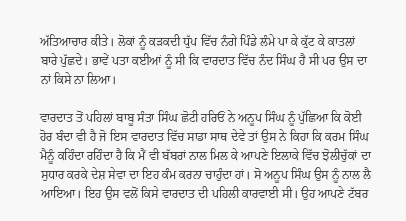ਅੱਤਿਆਚਾਰ ਕੀਤੇ। ਲੋਕਾਂ ਨੂੰ ਕੜਕਦੀ ਧੁੱਪ ਵਿੱਚ ਨੰਗੇ ਪਿੰਡੇ ਲੰਮੇ ਪਾ ਕੇ ਕੁੱਟ ਕੇ ਕਾਤਲਾਂ ਬਾਰੇ ਪੁੱਛਦੇ। ਭਾਵੇਂ ਪਤਾ ਕਈਆਂ ਨੂੰ ਸੀ ਕਿ ਵਾਰਦਾਤ ਵਿੱਚ ਨੰਦ ਸਿੰਘ ਹੈ ਸੀ ਪਰ ਉਸ ਦਾ ਨਾਂ ਕਿਸੇ ਨਾ ਲਿਆ।

ਵਾਰਦਾਤ ਤੋਂ ਪਹਿਲਾਂ ਬਾਬੂ ਸੰਤਾ ਸਿੰਘ ਛੋਟੀ ਹਰਿਓਂ ਨੇ ਅਨੂਪ ਸਿੰਘ ਨੂੰ ਪੁੱਛਿਆ ਕਿ ਕੋਈ ਹੋਰ ਬੰਦਾ ਵੀ ਹੈ ਜੋ ਇਸ ਵਾਰਦਾਤ ਵਿੱਚ ਸਾਡਾ ਸਾਥ ਦੇਵੇ ਤਾਂ ਉਸ ਨੇ ਕਿਹਾ ਕਿ ਕਰਮ ਸਿੰਘ ਮੈਨੂੰ ਕਹਿੰਦਾ ਰਹਿੰਦਾ ਹੈ ਕਿ ਮੈਂ ਵੀ ਬੱਬਰਾਂ ਨਾਲ ਮਿਲ ਕੇ ਆਪਣੇ ਇਲਾਕੇ ਵਿੱਚ ਝੋਲੀਚੁੱਕਾਂ ਦਾ ਸੁਧਾਰ ਕਰਕੇ ਦੇਸ਼ ਸੇਵਾ ਦਾ ਇਹ ਕੰਮ ਕਰਨਾ ਚਾਹੁੰਦਾ ਹਾਂ। ਸੋ ਅਨੂਪ ਸਿੰਘ ਉਸ ਨੂੰ ਨਾਲ ਲੈ ਆਇਆ। ਇਹ ਉਸ ਵਲੋਂ ਕਿਸੇ ਵਾਰਦਾਤ ਦੀ ਪਹਿਲੀ ਕਾਰਵਾਈ ਸੀ। ਉਹ ਆਪਣੇ ਟੱਬਰ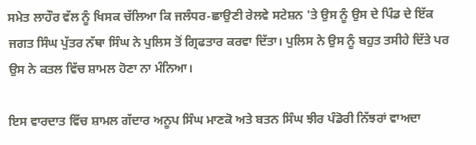ਸਮੇਤ ਲਾਹੌਰ ਵੱਲ ਨੂੰ ਖਿਸਕ ਚੱਲਿਆ ਕਿ ਜਲੰਧਰ-ਛਾਉਣੀ ਰੇਲਵੇ ਸਟੇਸ਼ਨ 'ਤੇ ਉਸ ਨੂੰ ਉਸ ਦੇ ਪਿੰਡ ਦੇ ਇੱਕ ਜਗਤ ਸਿੰਘ ਪੁੱਤਰ ਨੱਥਾ ਸਿੰਘ ਨੇ ਪੁਲਿਸ ਤੋਂ ਗ੍ਰਿਫਤਾਰ ਕਰਵਾ ਦਿੱਤਾ। ਪੁਲਿਸ ਨੇ ਉਸ ਨੂੰ ਬਹੁਤ ਤਸੀਹੇ ਦਿੱਤੇ ਪਰ ਉਸ ਨੇ ਕਤਲ ਵਿੱਚ ਸ਼ਾਮਲ ਹੋਣਾ ਨਾ ਮੰਨਿਆ।

ਇਸ ਵਾਰਦਾਤ ਵਿੱਚ ਸ਼ਾਮਲ ਗੱਦਾਰ ਅਨੂਪ ਸਿੰਘ ਮਾਣਕੋ ਅਤੇ ਬਤਨ ਸਿੰਘ ਝੀਰ ਪੰਡੋਰੀ ਨਿੱਝਰਾਂ ਵਾਅਦਾ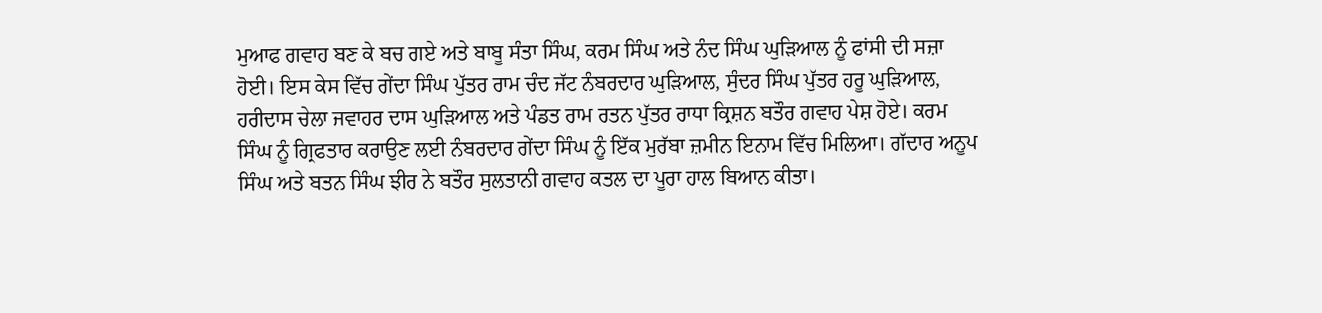ਮੁਆਫ ਗਵਾਹ ਬਣ ਕੇ ਬਚ ਗਏ ਅਤੇ ਬਾਬੂ ਸੰਤਾ ਸਿੰਘ, ਕਰਮ ਸਿੰਘ ਅਤੇ ਨੰਦ ਸਿੰਘ ਘੁੜਿਆਲ ਨੂੰ ਫਾਂਸੀ ਦੀ ਸਜ਼ਾ ਹੋਈ। ਇਸ ਕੇਸ ਵਿੱਚ ਗੇਂਦਾ ਸਿੰਘ ਪੁੱਤਰ ਰਾਮ ਚੰਦ ਜੱਟ ਨੰਬਰਦਾਰ ਘੁੜਿਆਲ, ਸੁੰਦਰ ਸਿੰਘ ਪੁੱਤਰ ਹਰੂ ਘੁੜਿਆਲ, ਹਰੀਦਾਸ ਚੇਲਾ ਜਵਾਹਰ ਦਾਸ ਘੁੜਿਆਲ ਅਤੇ ਪੰਡਤ ਰਾਮ ਰਤਨ ਪੁੱਤਰ ਰਾਧਾ ਕ੍ਰਿਸ਼ਨ ਬਤੌਰ ਗਵਾਹ ਪੇਸ਼ ਹੋਏ। ਕਰਮ ਸਿੰਘ ਨੂੰ ਗ੍ਰਿਫਤਾਰ ਕਰਾਉਣ ਲਈ ਨੰਬਰਦਾਰ ਗੇਂਦਾ ਸਿੰਘ ਨੂੰ ਇੱਕ ਮੁਰੱਬਾ ਜ਼ਮੀਨ ਇਨਾਮ ਵਿੱਚ ਮਿਲਿਆ। ਗੱਦਾਰ ਅਨੂਪ ਸਿੰਘ ਅਤੇ ਬਤਨ ਸਿੰਘ ਝੀਰ ਨੇ ਬਤੌਰ ਸੁਲਤਾਨੀ ਗਵਾਹ ਕਤਲ ਦਾ ਪੂਰਾ ਹਾਲ ਬਿਆਨ ਕੀਤਾ।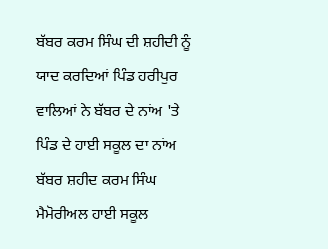ਬੱਬਰ ਕਰਮ ਸਿੰਘ ਦੀ ਸ਼ਹੀਦੀ ਨੂੰ ਯਾਦ ਕਰਦਿਆਂ ਪਿੰਡ ਹਰੀਪੁਰ ਵਾਲਿਆਂ ਨੇ ਬੱਬਰ ਦੇ ਨਾਂਅ 'ਤੇ ਪਿੰਡ ਦੇ ਹਾਈ ਸਕੂਲ ਦਾ ਨਾਂਅ ਬੱਬਰ ਸ਼ਹੀਦ ਕਰਮ ਸਿੰਘ ਮੈਮੋਰੀਅਲ ਹਾਈ ਸਕੂਲ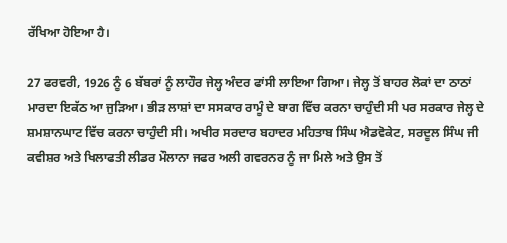ਰੱਖਿਆ ਹੋਇਆ ਹੈ।

27 ਫਰਵਰੀ, 1926 ਨੂੰ 6 ਬੱਬਰਾਂ ਨੂੰ ਲਾਹੌਰ ਜੇਲ੍ਹ ਅੰਦਰ ਫਾਂਸੀ ਲਾਇਆ ਗਿਆ। ਜੇਲ੍ਹ ਤੋਂ ਬਾਹਰ ਲੋਕਾਂ ਦਾ ਠਾਠਾਂ ਮਾਰਦਾ ਇਕੱਠ ਆ ਜੁੜਿਆ। ਭੀੜ ਲਾਸ਼ਾਂ ਦਾ ਸਸਕਾਰ ਰਾਮੂੰ ਦੇ ਬਾਗ ਵਿੱਚ ਕਰਨਾ ਚਾਹੁੰਦੀ ਸੀ ਪਰ ਸਰਕਾਰ ਜੇਲ੍ਹ ਦੇ ਸ਼ਮਸ਼ਾਨਘਾਟ ਵਿੱਚ ਕਰਨਾ ਚਾਹੁੰਦੀ ਸੀ। ਅਖੀਰ ਸਰਦਾਰ ਬਹਾਦਰ ਮਹਿਤਾਬ ਸਿੰਘ ਐਡਵੋਕੇਟ, ਸਰਦੂਲ ਸਿੰਘ ਜੀ ਕਵੀਸ਼ਰ ਅਤੇ ਖਿਲਾਫਤੀ ਲੀਡਰ ਮੌਲਾਨਾ ਜਫਰ ਅਲੀ ਗਵਰਨਰ ਨੂੰ ਜਾ ਮਿਲੇ ਅਤੇ ਉਸ ਤੋਂ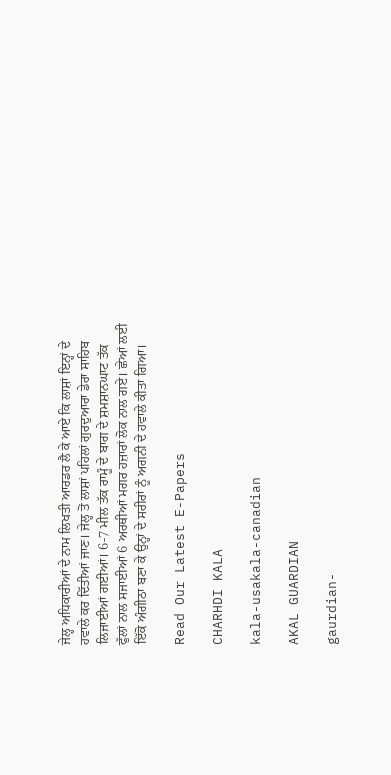ਜੇਲ੍ਹ ਅਧਿਕਾਰੀਆਂ ਦੇ ਨਾਮ ਲਿਖਤੀ ਆਰਡਰ ਲੈ ਕੇ ਆਏ ਕਿ ਲਾਸ਼ਾਂ ਇਨ੍ਹਾਂ ਦੇ ਹਵਾਲੇ ਕਰ ਦਿੱਤੀਆਂ ਜਾਣ। ਜੇਲ੍ਹ ਤੋਂ ਲਾਸ਼ਾਂ ਪਹਿਲਾਂ ਗੁਰਦੁਆਰਾ ਡੇਰਾ ਸਾਹਿਬ ਲਿਜਾਈਆਂ ਗਈਆਂ। 6-7 ਮੀਲ ਤੱਕ ਰਾਮੂੰ ਦੇ ਬਾਗ ਦੇ ਸ਼ਮਸ਼ਾਨਘਾਟ ਤੱਕ ਫੁੱਲਾਂ ਨਾਲ ਸਜਾਈਆਂ 6 ਅਰਥੀਆਂ ਮਗਰ ਹਜ਼ਾਰਾਂ ਲੋਕ ਨਾਲ ਗਏ। ਛੇਆਂ ਲਈ ਇੱਕੋ ਅੰਗੀਠਾ ਬਣਾ ਕੇ ਉਨ੍ਹਾਂ ਦੇ ਸਰੀਰਾਂ ਨੂੰ ਅਗਨੀ ਦੇ ਹਵਾਲੇ ਕੀਤਾ ਗਿਆ।

Read Our Latest E-Papers

CHARHDI KALA

kala-usakala-canadian

AKAL GUARDIAN

gaurdian-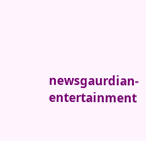newsgaurdian-entertainment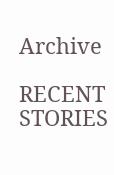Archive

RECENT STORIES